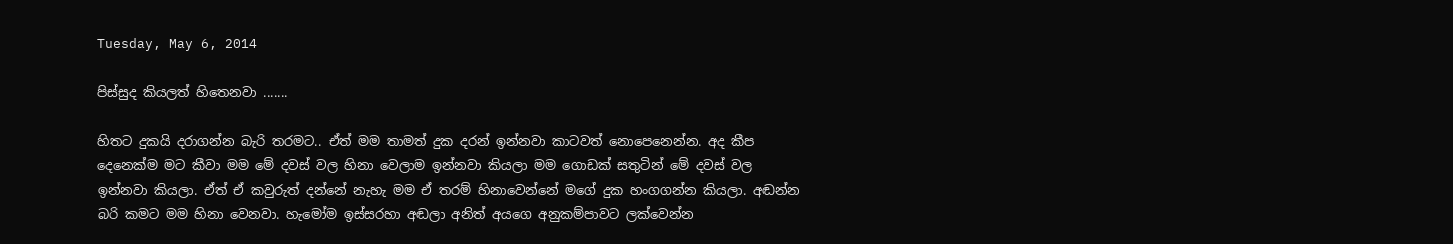Tuesday, May 6, 2014

පිස්සුද කියලත් හිතෙනවා .......

හිතට දුකයි දරාගන්න බැරි තරමට.. ඒත් මම තාමත් දුක දරන් ඉන්නවා කාටවත් නොපෙනෙන්න. අද කීප දෙනෙක්ම මට කීවා මම මේ දවස් වල හිනා වෙලාම ඉන්නවා කියලා මම ගොඩක් සතුටින් මේ දවස් වල ඉන්නවා කියලා. ඒත් ඒ කවුරුත් දන්නේ නැහැ මම ඒ තරම් හිනාවෙන්නේ මගේ දුක හංගගන්න කියලා. අඬන්න බරි කමට මම හිනා වෙනවා. හැමෝම ඉස්සරහා අඬලා අනිත් අයගෙ අනුකම්පාවට ලක්වෙන්න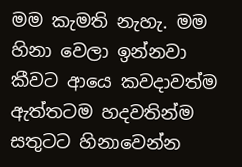මම කැමති නැහැ. මම හිනා වෙලා ඉන්නවා කීවට ආයෙ කවදාවත්ම ඇත්තටම හදවතින්ම සතුටට හිනාවෙන්න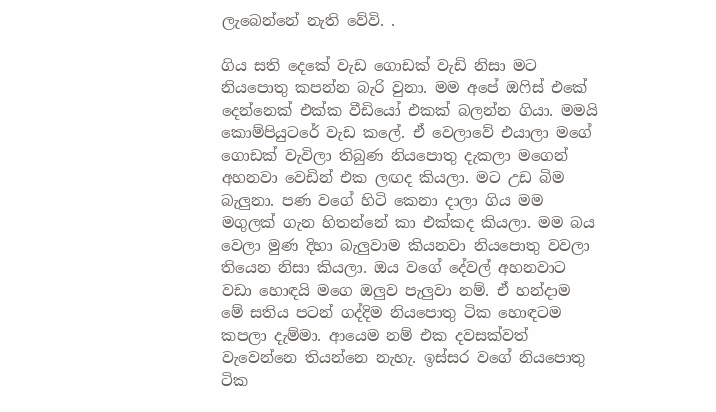ලැබෙන්නේ නැති වේවි. .

ගිය සති දෙකේ වැඩ ගොඩක් වැඩි නිසා මට නියපොතු කපන්න බැරි වුනා. මම අපේ ඔෆිස් එකේ දෙන්නෙක් එක්ක වීඩියෝ එකක් බලන්න ගියා. මමයි කොම්පියුටරේ වැඩ කලේ. ඒ වෙලාවේ එයාලා මගේ ගොඩක් වැවිලා තිබුණ නියපොතු දැකලා මගෙන් අහනවා වෙඩින් එක ලඟද කියලා. මට උඩ බිම බැලුනා. පණ වගේ හිටි කෙනා දාලා ගිය මම මගුලක් ගැන හිතන්නේ කා එක්කද කියලා. මම බය වෙලා මුණ දිහා බැලුවාම කියනවා නියපොතු වවලා තියෙන නිසා කියලා. ඔය වගේ දේවල් අහනවාට වඩා හොඳයි මගෙ ඔලුව පැලුවා නම්. ඒ හන්දාම මේ සතිය පටන් ගද්දිම නියපොතු ටික හොඳටම කපලා දැම්මා. ආයෙම නම් එක දවසක්වත් වැවෙන්නෙ තියන්නෙ නැහැ. ඉස්සර වගේ නියපොතු ටික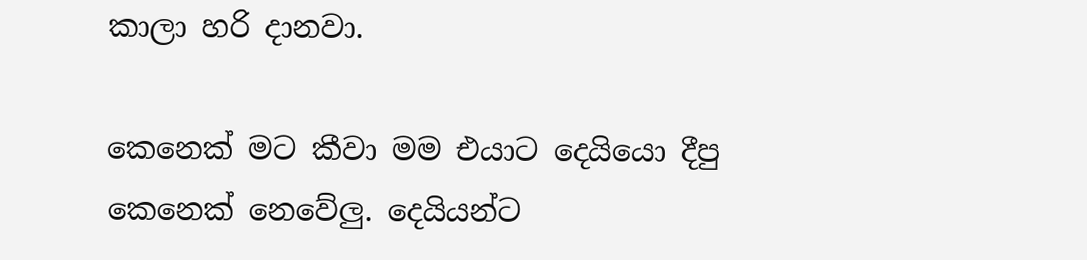කාලා හරි දානවා.

කෙනෙක් මට කීවා මම එයාට දෙයියො දීපු කෙනෙක් නෙවේලු. දෙයියන්ට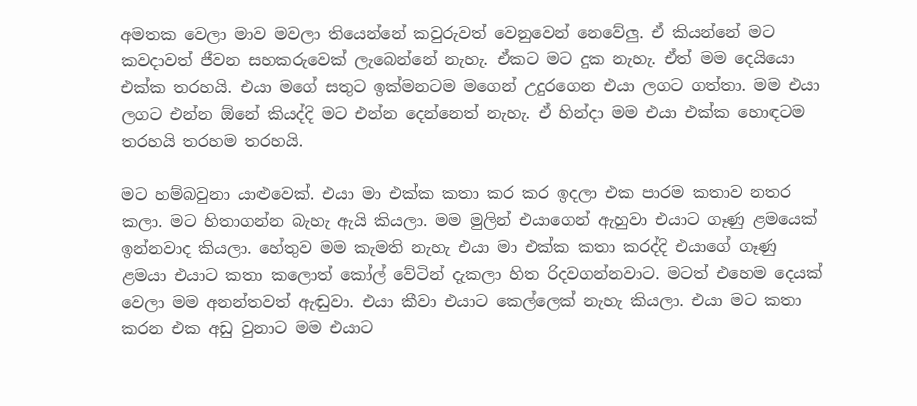අමතක වෙලා මාව මවලා තියෙන්නේ කවුරුවත් වෙනුවෙන් නෙවේලු. ඒ කියන්නේ මට කවදාවත් ජීවන සහකරුවෙක් ලැබෙන්නේ නැහැ. ඒකට මට දුක නැහැ. ඒත් මම දෙයියො එක්ක තරහයි. එයා මගේ සතුට ඉක්මනටම මගෙන් උදුරගෙන එයා ලගට ගත්තා. මම එයා ලගට එන්න ඕනේ කියද්දි මට එන්න දෙන්නෙත් නැහැ. ඒ හින්දා මම එයා එක්ක හොඳටම තරහයි තරහම තරහයි.

මට හම්බවුනා යාළුවෙක්. එයා මා එක්ක කතා කර කර ඉදලා එක පාරම කතාව නතර කලා. මට හිතාගන්න බැහැ ඇයි කියලා. මම මුලින් එයාගෙන් ඇහුවා එයාට ගෑණු ළමයෙක් ඉන්නවාද කියලා. හේතුව මම කැමති නැහැ එයා මා එක්ක කතා කරද්දි එයාගේ ගෑණු ළමයා එයාට කතා කලොත් කෝල් වේටින් දැකලා හිත රිදවගන්නවාට. මටත් එහෙම දෙයක් වෙලා මම අනන්තවත් ඇඬුවා. එයා කීවා එයාට කෙල්ලෙක් නැහැ කියලා. එයා මට කතා කරන එක අඩු වුනාට මම එයාට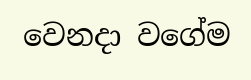වෙනදා වගේම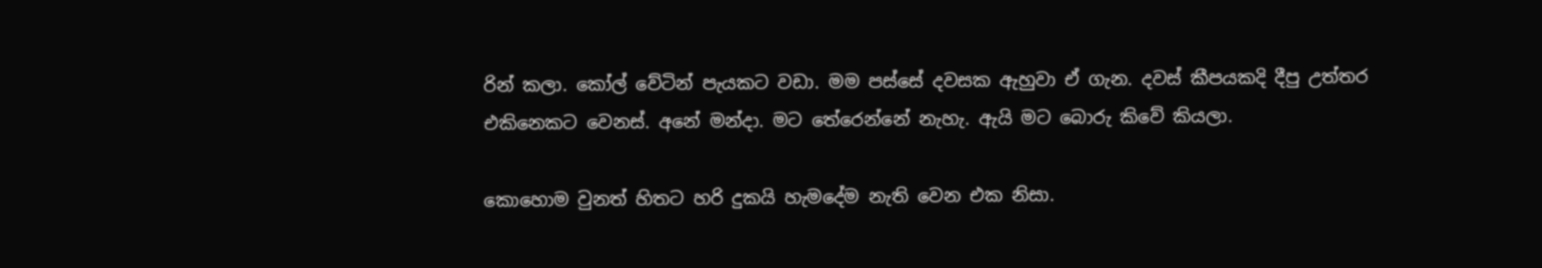රින් කලා. කෝල් වේටින් පැයකට වඩා. මම පස්සේ දවසක ඇහුවා ඒ ගැන. දවස් කීපයකදි දීපු උත්තර එකිනෙකට වෙනස්. අනේ මන්දා. මට තේරෙන්නේ නැහැ. ඇයි මට බොරු කිවේ කියලා.

කොහොම වුනත් හිතට හරි දුකයි හැමදේම නැති වෙන එක නිසා.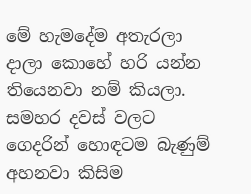මේ හැමදේම අතැරලා දාලා කොහේ හරි යන්න තියෙනවා නම් කියලා. සමහර දවස් වලට ගෙදරින් හොඳටම බැණුම් අහනවා කිසිම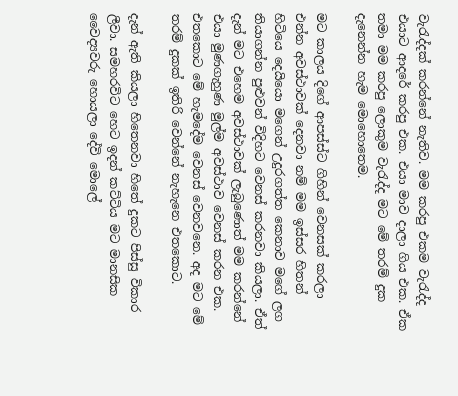වැරැද්දක් කරන්නේ නැතිව. මම කරපු එකම වැරැද්ද එයාට ආදරේ කරපු එක. එයා මාව දාලා ගිය එක. ඒක තමා මම කරපු ලොකුම වැරැද්ද මට මේ තරම් දුක දැනෙන්න හැම මොහොතෙම.

මට කාලය දිගේ ආපස්ස්ට ගිහින් වෙනසක් කරලා එන්න අවස්ථාවක් දෙනවා නම් මම ඉස්සර හිතන් හිටියෙ දෙයියො මගෙන් උදුරගත්ත කෙනාව මගේ ලග තියාගන්න පුළුවන් විදිහට වෙනස් කරනවා කියලා. ඒත් දැන් මට එහෙම අවස්ථාවක් ලැබුණොත් මම කරන්නේ එයා මුණගැහුණ මුල්ම අවස්ථාව වෙනස් කරන එක. එතකොට මේ හැමදේම වෙනස් වෙනවනෙ. අද මට මේ තරම් දුකක් ඉතිරි වෙන්නේ නැහැනෙ එතකොට.

දැන් ඇති කියලා හිතෙනවා හිතේ දුකට පිස්සු විකාර ලීවා. සමහරවිට හෙට ඉදන් කට්ටිය මට මානසික වෛද්‍යවරු හොයලා දේවි මොලේ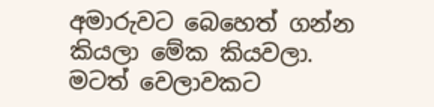අමාරුවට බෙහෙත් ගන්න කියලා මේක කියවලා. මටත් වෙලාවකට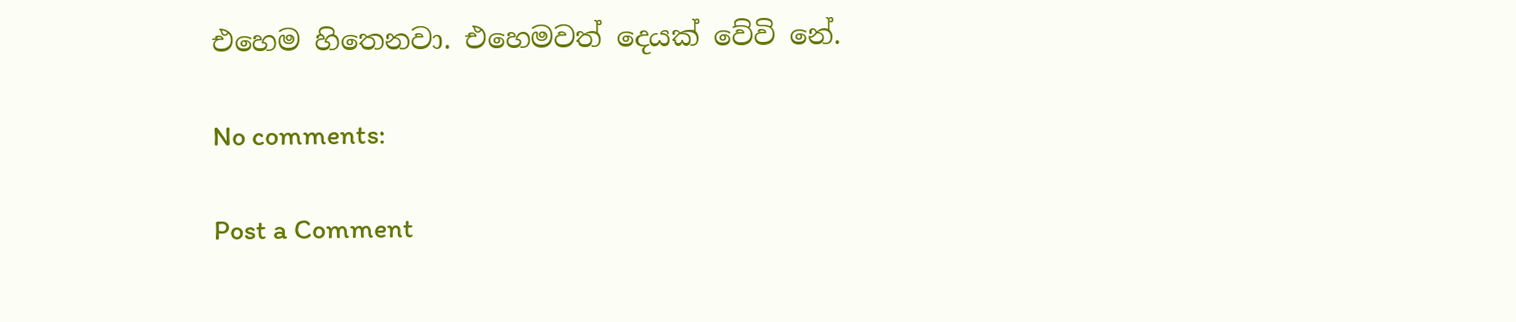එහෙම හිතෙනවා. එහෙමවත් දෙයක් වේවි නේ.

No comments:

Post a Comment